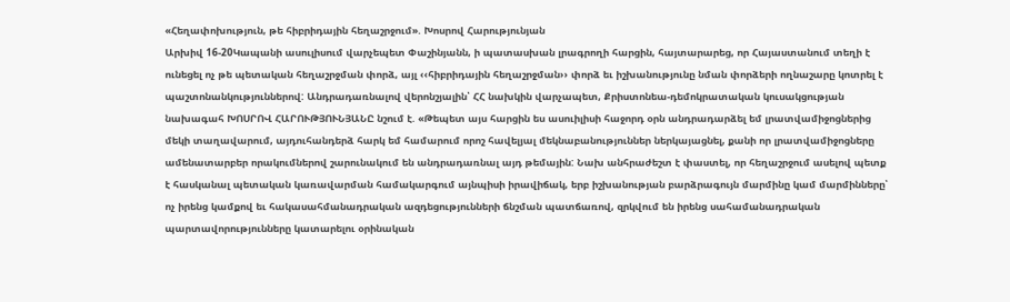«Հեղափոխություն, թե հիբրիդային հեղաշրջում». Խոսրով Հարությունյան
Արխիվ 16-20Կապանի ասուլիսում վարչեպետ Փաշինյանն, ի պատասխան լրագրողի հարցին, հայտարարեց, որ Հայաստանում տեղի է ունեցել ոչ թե պետական հեղաշրջման փորձ, այլ ‹‹հիբրիդային հեղաշրջման›› փորձ եւ իշխանությունը նման փորձերի ողնաշարը կոտրել է պաշտոնանկություններով: Անդրադառնալով վերոնշյալին՝ ՀՀ նախկին վարչապետ, Քրիստոնեա-դեմոկրատական կուսակցության նախագահ ԽՈՍՐՈՎ ՀԱՐՈՒԹՅՈՒՆՅԱՆԸ նշում է. «Թեպետ այս հարցին ես ասուիլիսի հաջորդ օրն անդրադարձել եմ լրատվամիջոցներից մեկի տաղավարում, այդուհանդերձ հարկ եմ համարում որոշ հավելյալ մեկնաբանություններ ներկայացնել, քանի որ լրատվամիջոցները ամենատարբեր որակումներով շարունակում են անդրադառնալ այդ թեմային: Նախ անհրաժեշտ է փաստել, որ հեղաշրջում ասելով պետք է հասկանալ պետական կառավարման համակարգում այնպիսի իրավիճակ, երբ իշխանության բարձրագույն մարմինը կամ մարմինները՝ ոչ իրենց կամքով եւ հակասահմանադրական ազդեցությունների ճնշման պատճառով, զրկվում են իրենց սահամանադրական պարտավորությունները կատարելու օրինական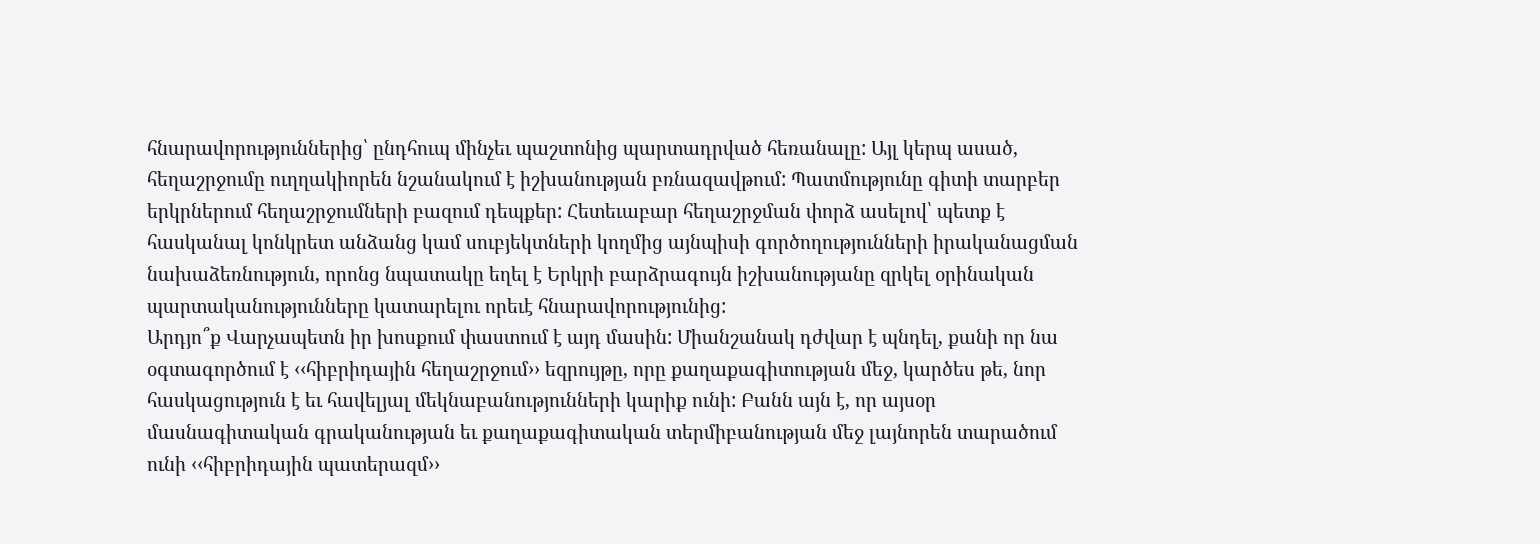հնարավորություններից՝ ընդհուպ մինչեւ պաշտոնից պարտադրված հեռանալը: Այլ կերպ ասած, հեղաշրջումը ուղղակիորեն նշանակում է իշխանության բռնազավթում: Պատմությունը գիտի տարբեր երկրներում հեղաշրջումների բազում դեպքեր: Հետեւաբար հեղաշրջման փորձ ասելով՝ պետք է հասկանալ կոնկրետ անձանց կամ սուբյեկտների կողմից այնպիսի գործողությունների իրականացման նախաձեռնություն, որոնց նպատակը եղել է Երկրի բարձրագույն իշխանությանը զրկել օրինական պարտականությունները կատարելու որեւէ հնարավորությունից:
Արդյո՞ք Վարչապետն իր խոսքում փաստում է այդ մասին: Միանշանակ դժվար է պնդել, քանի որ նա օգտագործում է ‹‹հիբրիդային հեղաշրջում›› եզրույթը, որը քաղաքագիտության մեջ, կարծես թե, նոր հասկացություն է եւ հավելյալ մեկնաբանությունների կարիք ունի: Բանն այն է, որ այսօր մասնագիտական գրականության եւ քաղաքագիտական տերմիբանության մեջ լայնորեն տարածում ունի ‹‹հիբրիդային պատերազմ››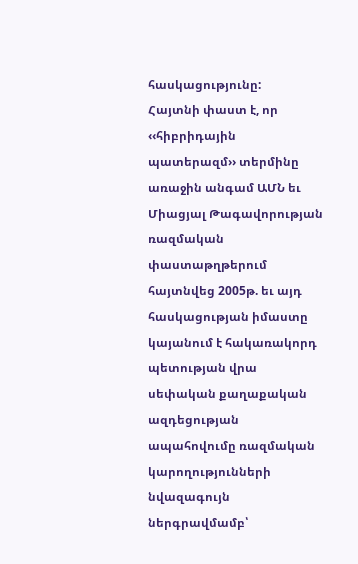հասկացությունը:
Հայտնի փաստ է, որ ‹‹հիբրիդային պատերազմ›› տերմինը առաջին անգամ ԱՄՆ եւ Միացյալ Թագավորության ռազմական փաստաթղթերում հայտնվեց 2005թ. եւ այդ հասկացության իմաստը կայանում է հակառակորդ պետության վրա սեփական քաղաքական ազդեցության ապահովումը ռազմական կարողությունների նվազագույն ներգրավմամբ՝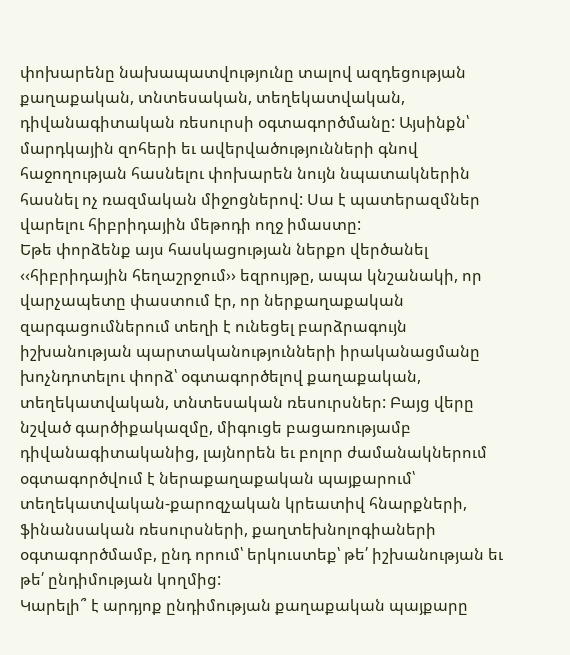փոխարենը նախապատվությունը տալով ազդեցության քաղաքական, տնտեսական, տեղեկատվական, դիվանագիտական ռեսուրսի օգտագործմանը: Այսինքն՝ մարդկային զոհերի եւ ավերվածությունների գնով հաջողության հասնելու փոխարեն նույն նպատակներին հասնել ոչ ռազմական միջոցներով: Սա է պատերազմներ վարելու հիբրիդային մեթոդի ողջ իմաստը:
Եթե փորձենք այս հասկացության ներքո վերծանել ‹‹հիբրիդային հեղաշրջում›› եզրույթը, ապա կնշանակի, որ վարչապետը փաստում էր, որ ներքաղաքական զարգացումներում տեղի է ունեցել բարձրագույն իշխանության պարտականությունների իրականացմանը խոչնդոտելու փորձ՝ օգտագործելով քաղաքական, տեղեկատվական, տնտեսական ռեսուրսներ: Բայց վերը նշված գարծիքակազմը, միգուցե բացառությամբ դիվանագիտականից, լայնորեն եւ բոլոր ժամանակներում օգտագործվում է ներաքաղաքական պայքարում՝ տեղեկատվական-քարոզչական կրեատիվ հնարքների, ֆինանսական ռեսուրսների, քաղտեխնոլոգիաների օգտագործմամբ, ընդ որում՝ երկուստեք՝ թե՛ իշխանության եւ թե՛ ընդիմության կողմից:
Կարելի՞ է արդյոք ընդիմության քաղաքական պայքարը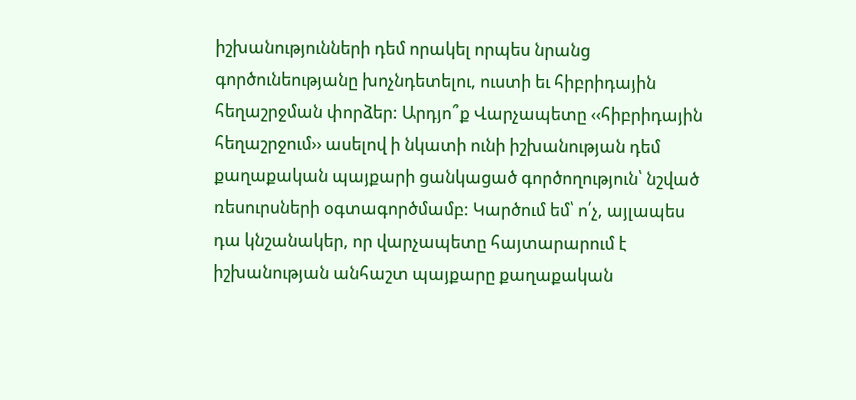իշխանությունների դեմ որակել որպես նրանց գործունեությանը խոչնդետելու, ուստի եւ հիբրիդային հեղաշրջման փորձեր: Արդյո՞ք Վարչապետը ‹‹հիբրիդային հեղաշրջում›› ասելով ի նկատի ունի իշխանության դեմ քաղաքական պայքարի ցանկացած գործողություն՝ նշված ռեսուրսների օգտագործմամբ: Կարծում եմ՝ ո՛չ, այլապես դա կնշանակեր, որ վարչապետը հայտարարում է իշխանության անհաշտ պայքարը քաղաքական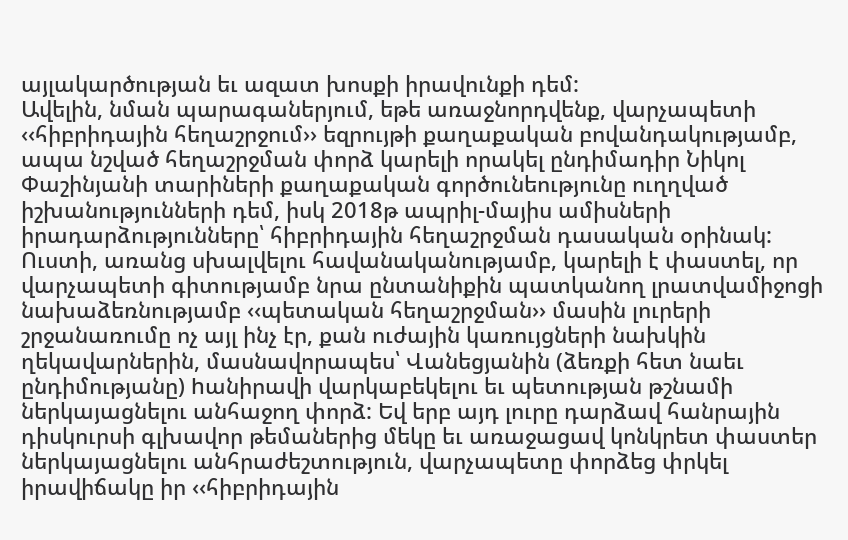այլակարծության եւ ազատ խոսքի իրավունքի դեմ:
Ավելին, նման պարագաներյում, եթե առաջնորդվենք, վարչապետի ‹‹հիբրիդային հեղաշրջում›› եզրույթի քաղաքական բովանդակությամբ, ապա նշված հեղաշրջման փորձ կարելի որակել ընդիմադիր Նիկոլ Փաշինյանի տարիների քաղաքական գործունեությունը ուղղված իշխանությունների դեմ, իսկ 2018թ ապրիլ-մայիս ամիսների իրադարձությունները՝ հիբրիդային հեղաշրջման դասական օրինակ:
Ուստի, առանց սխալվելու հավանականությամբ, կարելի է փաստել, որ վարչապետի գիտությամբ նրա ընտանիքին պատկանող լրատվամիջոցի նախաձեռնությամբ ‹‹պետական հեղաշրջման›› մասին լուրերի շրջանառումը ոչ այլ ինչ էր, քան ուժային կառույցների նախկին ղեկավարներին, մասնավորապես՝ Վանեցյանին (ձեռքի հետ նաեւ ընդիմությանը) hանիրավի վարկաբեկելու եւ պետության թշնամի ներկայացնելու անհաջող փորձ: Եվ երբ այդ լուրը դարձավ հանրային դիսկուրսի գլխավոր թեմաներից մեկը եւ առաջացավ կոնկրետ փաստեր ներկայացնելու անհրաժեշտություն, վարչապետը փորձեց փրկել իրավիճակը իր ‹‹հիբրիդային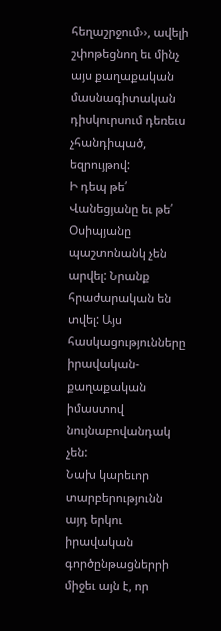հեղաշրջում››, ավելի շփոթեցնող եւ մինչ այս քաղաքական մասնագիտական դիսկուրսում դեռեւս չհանդիպած, եզրույթով:
Ի դեպ թե՛ Վանեցյանը եւ թե՛ Օսիպյանը պաշտոնանկ չեն արվել: Նրանք հրաժարական են տվել: Այս հասկացությունները իրավական-քաղաքական իմաստով նույնաբովանդակ չեն:
Նախ կարեւոր տարբերությունն այդ երկու իրավական գործընթացներրի միջեւ այն է, որ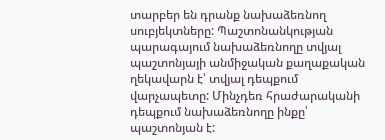տարբեր են դրանք նախաձեռնող սուբյեկտները: Պաշտոնանկության պարագայում նախաձեռնողը տվյալ պաշտոնյայի անմիջական քաղաքական ղեկավարն է՝ տվյալ դեպքում վարչապետը: Մինչդեռ հրաժարականի դեպքում նախաձեռնողը ինքը՝ պաշտոնյան է: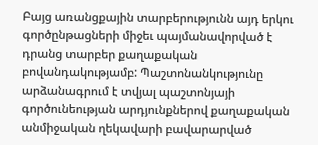Բայց առանցքային տարբերությունն այդ երկու գործընթացների միջեւ պայմանավորված է դրանց տարբեր քաղաքական բովանդակությամբ: Պաշտոնանկությունը արձանագրում է տվյալ պաշտոնյայի գործունեության արդյունքներով քաղաքական անմիջական ղեկավարի բավարարված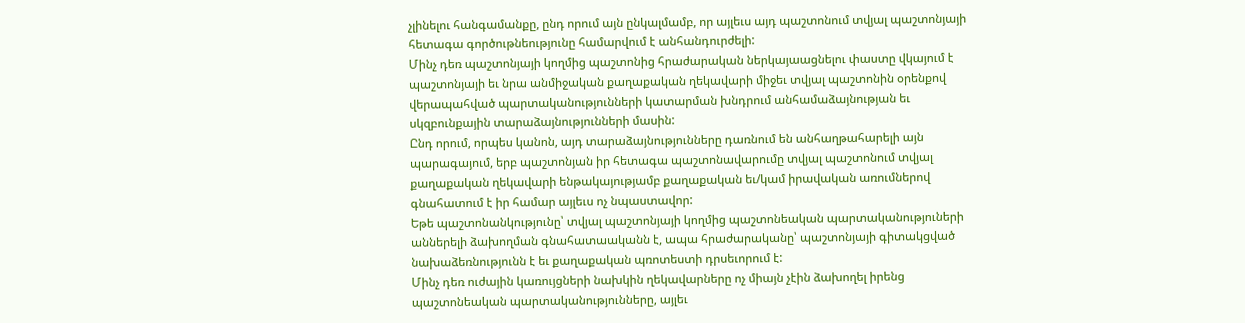չլինելու հանգամանքը, ընդ որում այն ընկալմամբ, որ այլեւս այդ պաշտոնում տվյալ պաշտոնյայի հետագա գործութնեությունը համարվում է անհանդուրժելի:
Մինչ դեռ պաշտոնյայի կողմից պաշտոնից հրաժարական ներկայաացնելու փաստը վկայում է պաշտոնյայի եւ նրա անմիջական քաղաքական ղեկավարի միջեւ տվյալ պաշտոնին օրենքով վերապահված պարտականությունների կատարման խնդրում անհամաձայնության եւ սկզբունքային տարաձայնությունների մասին:
Ընդ որում, որպես կանոն, այդ տարաձայնությունները դառնում են անհաղթահարելի այն պարագայում, երբ պաշտոնյան իր հետագա պաշտոնավարումը տվյալ պաշտոնում տվյալ քաղաքական ղեկավարի ենթակայությամբ քաղաքական եւ/կամ իրավական առումներով գնահատում է իր համար այլեւս ոչ նպաստավոր:
Եթե պաշտոնանկությունը՝ տվյալ պաշտոնյայի կողմից պաշտոնեական պարտականություների աններելի ձախողման գնահատաականն է, ապա հրաժարականը՝ պաշտոնյայի գիտակցված նախաձեռնությունն է եւ քաղաքական պռոտեստի դրսեւորում է:
Մինչ դեռ ուժային կառույցների նախկին ղեկավարները ոչ միայն չէին ձախողել իրենց պաշտոնեական պարտականությունները, այլեւ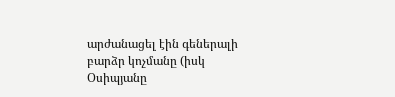արժանացել էին գեներալի բարձր կոչմանը (իսկ Օսիպյանը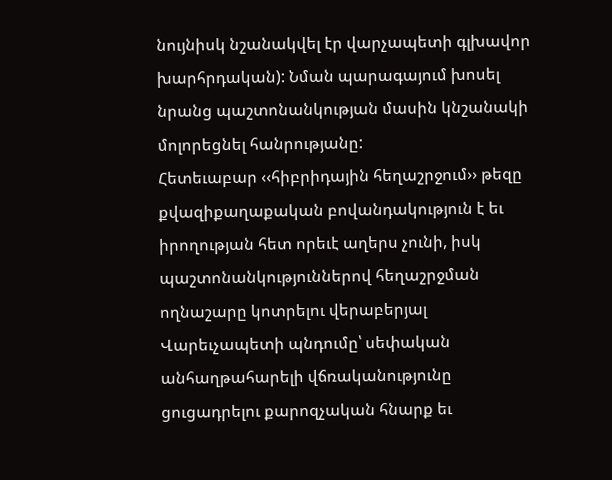նույնիսկ նշանակվել էր վարչապետի գլխավոր խարհրդական): Նման պարագայում խոսել նրանց պաշտոնանկության մասին կնշանակի մոլորեցնել հանրությանը:
Հետեւաբար ‹‹հիբրիդային հեղաշրջում›› թեզը քվազիքաղաքական բովանդակություն է եւ իրողության հետ որեւէ աղերս չունի, իսկ պաշտոնանկություններով հեղաշրջման ողնաշարը կոտրելու վերաբերյալ Վարեւչապետի պնդումը՝ սեփական անհաղթահարելի վճռականությունը ցուցադրելու քարոզչական հնարք եւ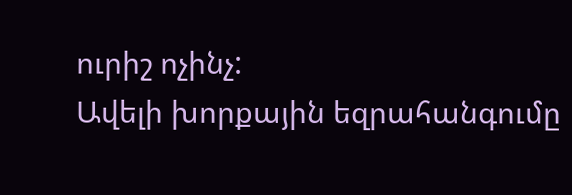ուրիշ ոչինչ:
Ավելի խորքային եզրահանգումը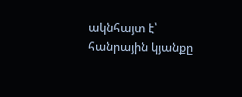ակնհայտ է՝ հանրային կյանքը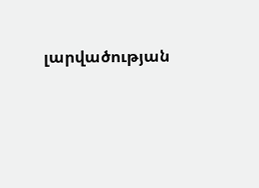լարվածության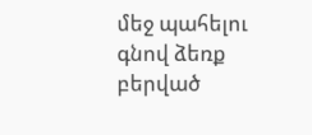մեջ պահելու գնով ձեռք բերված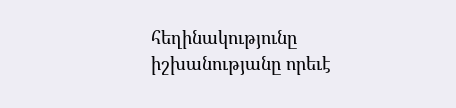հեղինակությունը իշխանությանը որեւէ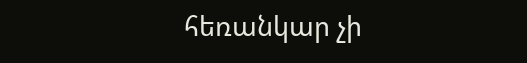հեռանկար չի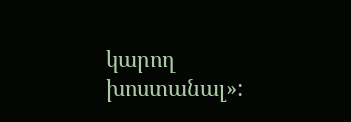կարող խոստանալ»: